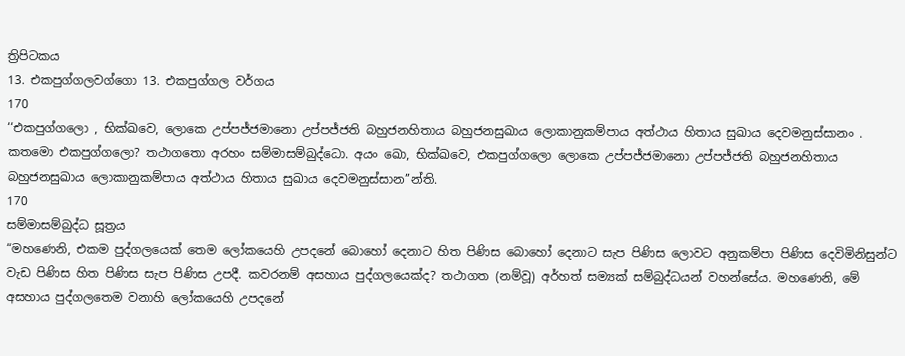ත්‍රිපිටකය
13. එකපුග්ගලවග්ගො 13. එකපුග්ගල වර්ගය
170
‘‘එකපුග්ගලො , භික්ඛවෙ, ලොකෙ උප්පජ්ජමානො උප්පජ්ජති බහුජනහිතාය බහුජනසුඛාය ලොකානුකම්පාය අත්ථාය හිතාය සුඛාය දෙවමනුස්සානං . කතමො එකපුග්ගලො? තථාගතො අරහං සම්මාසම්බුද්ධො. අයං ඛො, භික්ඛවෙ, එකපුග්ගලො ලොකෙ උප්පජ්ජමානො උප්පජ්ජති බහුජනහිතාය බහුජනසුඛාය ලොකානුකම්පාය අත්ථාය හිතාය සුඛාය දෙවමනුස්සාන’’න්ති.
170
සම්මාසම්බුද්ධ සූත්‍රය
“මහණෙනි, එකම පුද්ගලයෙක් තෙම ලෝකයෙහි උපදනේ බොහෝ දෙනාට හිත පිණිස බොහෝ දෙනාට සැප පිණිස ලොවට අනුකම්පා පිණිස දෙවිමිනිසුන්ට වැඩ පිණිස හිත පිණිස සැප පිණිස උපදී. කවරනම් අසහාය පුද්ගලයෙක්ද? තථාගත (නම්වූ) අර්හත් සම්‍යක් සම්බුද්ධයන් වහන්සේය. මහණෙනි, මේ අසහාය පුද්ගලතෙම වනාහි ලෝකයෙහි උපදනේ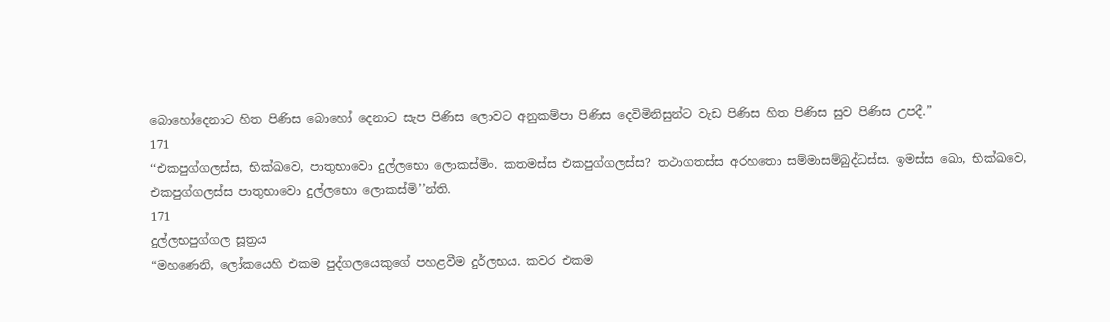බොහෝදෙනාට හිත පිණිස බොහෝ දෙනාට සැප පිණිස ලොවට අනුකම්පා පිණිස දෙවිමිනිසුන්ට වැඩ පිණිස හිත පිණිස සුව පිණිස උපදී.”
171
‘‘එකපුග්ගලස්ස, භික්ඛවෙ, පාතුභාවො දුල්ලභො ලොකස්මිං. කතමස්ස එකපුග්ගලස්ස? තථාගතස්ස අරහතො සම්මාසම්බුද්ධස්ස. ඉමස්ස ඛො, භික්ඛවෙ, එකපුග්ගලස්ස පාතුභාවො දුල්ලභො ලොකස්මි’’න්ති.
171
දුල්ලභපුග්ගල සූත්‍රය
“මහණෙනි, ලෝකයෙහි එකම පුද්ගලයෙකුගේ පහළවීම දුර්ලභය. කවර එකම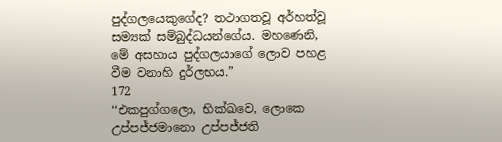පුද්ගලයෙකුගේද? තථාගතවූ අර්හත්වූ සම්‍යක් සම්බුද්ධයන්ගේය. මහණෙනි, මේ අසහාය පුද්ගලයාගේ ලොව පහළ වීම වනාහි දුර්ලභය.”
172
‘‘එකපුග්ගලො, භික්ඛවෙ, ලොකෙ උප්පජ්ජමානො උප්පජ්ජති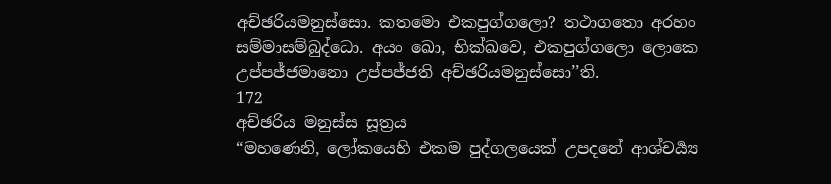අච්ඡරියමනුස්සො. කතමො එකපුග්ගලො? තථාගතො අරහං සම්මාසම්බුද්ධො. අයං ඛො, භික්ඛවෙ, එකපුග්ගලො ලොකෙ උප්පජ්ජමානො උප්පජ්ජති අච්ඡරියමනුස්සො’’ති.
172
අච්ඡරිය මනුස්ස සූත්‍රය
“මහණෙනි, ලෝකයෙහි එකම පුද්ගලයෙක් උපදනේ ආශ්චර්‍ය්‍ය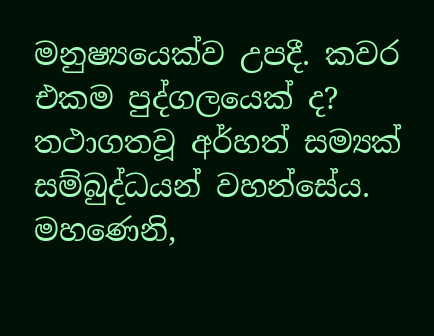මනුෂ්‍යයෙක්ව උපදී. කවර එකම පුද්ගලයෙක් ද? තථාගතවූ අර්හත් සම්‍යක් සම්බුද්ධයන් වහන්සේය. මහණෙනි,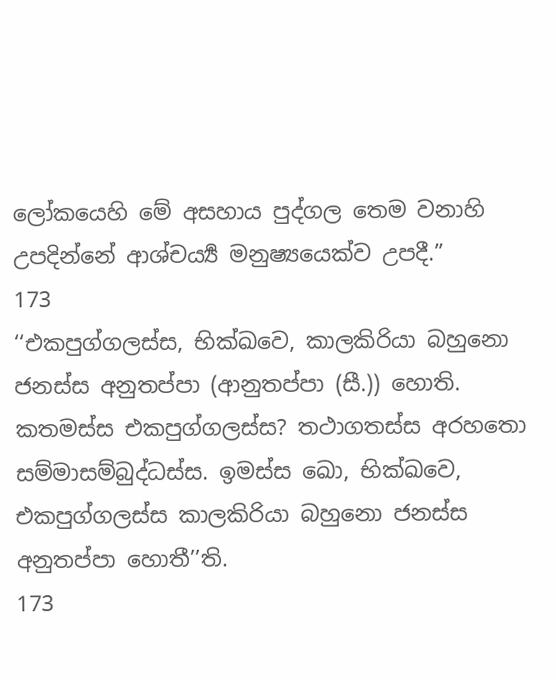ලෝකයෙහි මේ අසහාය පුද්ගල තෙම වනාහි උපදින්නේ ආශ්චර්‍ය්‍ය මනුෂ්‍යයෙක්ව උපදී.”
173
‘‘එකපුග්ගලස්ස, භික්ඛවෙ, කාලකිරියා බහුනො ජනස්ස අනුතප්පා (ආනුතප්පා (සී.)) හොති. කතමස්ස එකපුග්ගලස්ස? තථාගතස්ස අරහතො සම්මාසම්බුද්ධස්ස. ඉමස්ස ඛො, භික්ඛවෙ, එකපුග්ගලස්ස කාලකිරියා බහුනො ජනස්ස අනුතප්පා හොතී’’ති.
173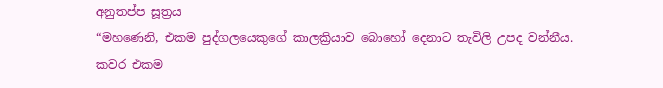අනුතප්ප සූත්‍රය
“මහණෙනි, එකම පුද්ගලයෙකුගේ කාලක්‍රියාව බොහෝ දෙනාට තැවිලි උපද වන්නීය. කවර එකම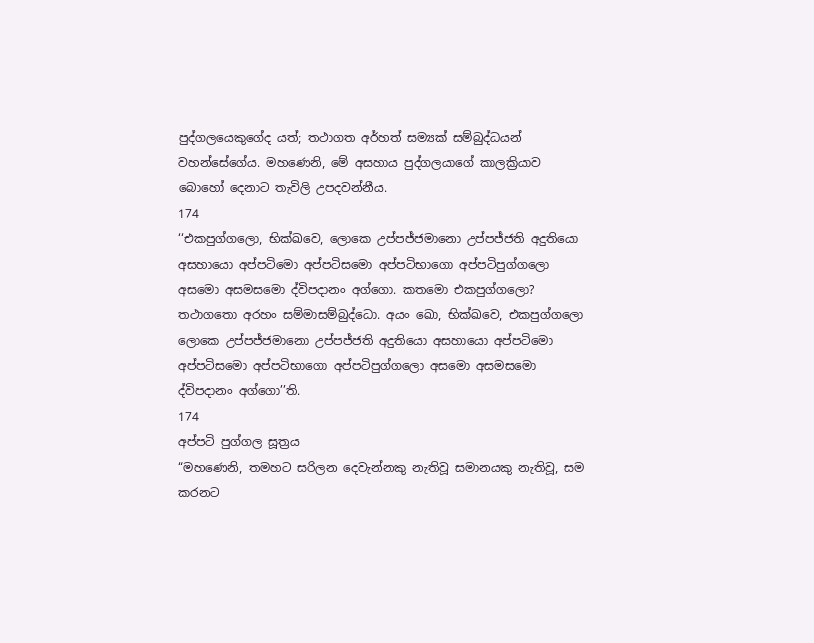පුද්ගලයෙකුගේද යත්; තථාගත අර්හත් සම්‍යක් සම්බුද්ධයන් වහන්සේගේය. මහණෙනි, මේ අසහාය පුද්ගලයාගේ කාලක්‍රියාව බොහෝ දෙනාට තැවිලි උපදවන්නීය.
174
‘‘එකපුග්ගලො, භික්ඛවෙ, ලොකෙ උප්පජ්ජමානො උප්පජ්ජති අදුතියො අසහායො අප්පටිමො අප්පටිසමො අප්පටිභාගො අප්පටිපුග්ගලො අසමො අසමසමො ද්විපදානං අග්ගො. කතමො එකපුග්ගලො? තථාගතො අරහං සම්මාසම්බුද්ධො. අයං ඛො, භික්ඛවෙ, එකපුග්ගලො ලොකෙ උප්පජ්ජමානො උප්පජ්ජති අදුතියො අසහායො අප්පටිමො අප්පටිසමො අප්පටිභාගො අප්පටිපුග්ගලො අසමො අසමසමො ද්විපදානං අග්ගො’’ති.
174
අප්පටි පුග්ගල සූත්‍රය
“මහණෙනි, තමහට සරිලන දෙවැන්නකු නැතිවූ සමානයකු නැතිවූ, සම කරනට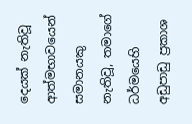දෙයක් නැතිවූ ආත්මභාවයෙන් සමානයකු නැතිවූ, තමාගේ ධර්මයෙහි අඩුපාඩු ප්‍රකාශ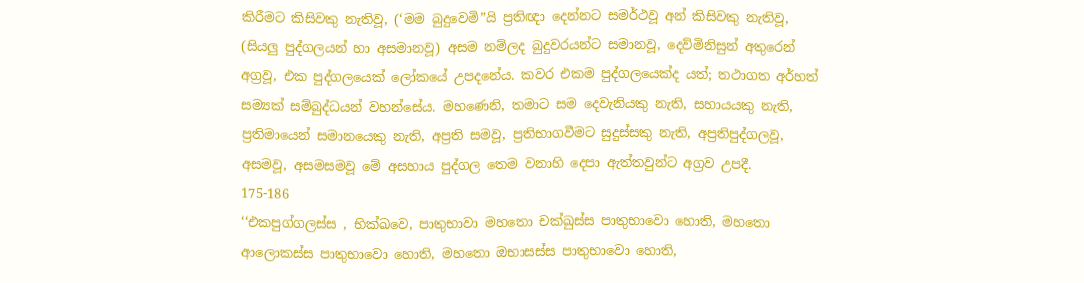කිරීමට කිසිවකු නැතිවූ, (‘මම බුදුවෙමි”යි ප්‍රතිඥා දෙන්නට සමර්ථවූ අන් කිසිවකු නැතිවූ, (සියලු පුද්ගලයන් හා අසමානවූ) අසම නම්ලද බුදුවරයන්ට සමානවූ, දෙව්මිනිසුන් අතුරෙන් අග්‍රවූ, එක පුද්ගලයෙක් ලෝකයේ උපදනේය. කවර එකම පුද්ගලයෙක්ද යත්; තථාගත අර්හත් සම්‍යක් සම්බුද්ධයන් වහන්සේය. මහණෙනි, තමාට සම දෙවැනියකු නැති, සහායයකු නැති, ප්‍රතිමායෙන් සමානයෙකු නැති, අප්‍රති සමවූ, ප්‍රතිභාගවීමට සුදුස්සකු නැති, අප්‍රතිපුද්ගලවූ, අසමවූ, අසමසමවූ මේ අසහාය පුද්ගල තෙම වනාහි දෙපා ඇත්තවුන්ට අග්‍රව උපදී.
175-186
‘‘එකපුග්ගලස්ස , භික්ඛවෙ, පාතුභාවා මහතො චක්ඛුස්ස පාතුභාවො හොති, මහතො ආලොකස්ස පාතුභාවො හොති, මහතො ඔභාසස්ස පාතුභාවො හොති,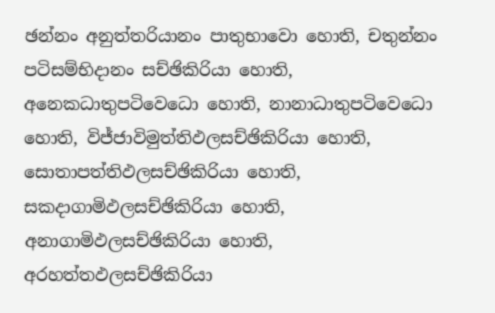ඡන්නං අනුත්තරියානං පාතුභාවො හොති, චතුන්නං පටිසම්භිදානං සච්ඡිකිරියා හොති, අනෙකධාතුපටිවෙධො හොති, නානාධාතුපටිවෙධො හොති, විජ්ජාවිමුත්තිඵලසච්ඡිකිරියා හොති, සොතාපත්තිඵලසච්ඡිකිරියා හොති, සකදාගාමිඵලසච්ඡිකිරියා හොති, අනාගාමිඵලසච්ඡිකිරියා හොති, අරහත්තඵලසච්ඡිකිරියා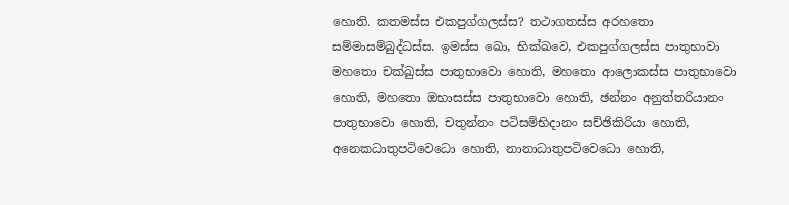හොති. කතමස්ස එකපුග්ගලස්ස? තථාගතස්ස අරහතො සම්මාසම්බුද්ධස්ස. ඉමස්ස ඛො, භික්ඛවෙ, එකපුග්ගලස්ස පාතුභාවා මහතො චක්ඛුස්ස පාතුභාවො හොති, මහතො ආලොකස්ස පාතුභාවො හොති, මහතො ඔභාසස්ස පාතුභාවො හොති, ඡන්නං අනුත්තරියානං පාතුභාවො හොති, චතුන්නං පටිසම්භිදානං සච්ඡිකිරියා හොති, අනෙකධාතුපටිවෙධො හොති, නානාධාතුපටිවෙධො හොති,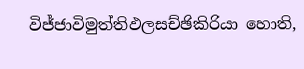විජ්ජාවිමුත්තිඵලසච්ඡිකිරියා හොති,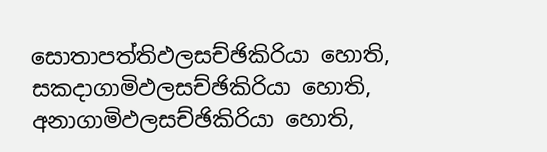සොතාපත්තිඵලසච්ඡිකිරියා හොති, සකදාගාමිඵලසච්ඡිකිරියා හොති, අනාගාමිඵලසච්ඡිකිරියා හොති,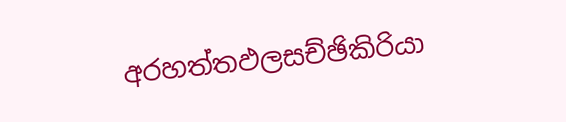අරහත්තඵලසච්ඡිකිරියා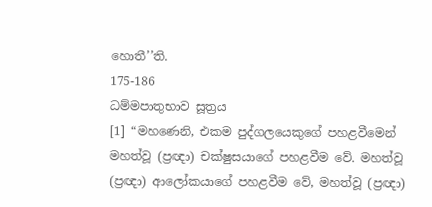හොතී’’ති.
175-186
ධම්මපාතුභාව සූත්‍රය
[1] “මහණෙනි, එකම පුද්ගලයෙකුගේ පහළවීමෙන් මහත්වූ (ප්‍රඥා) චක්ෂුසයාගේ පහළවීම වේ. මහත්වූ (ප්‍රඥා) ආලෝකයාගේ පහළවීම වේ, මහත්වූ (ප්‍රඥා)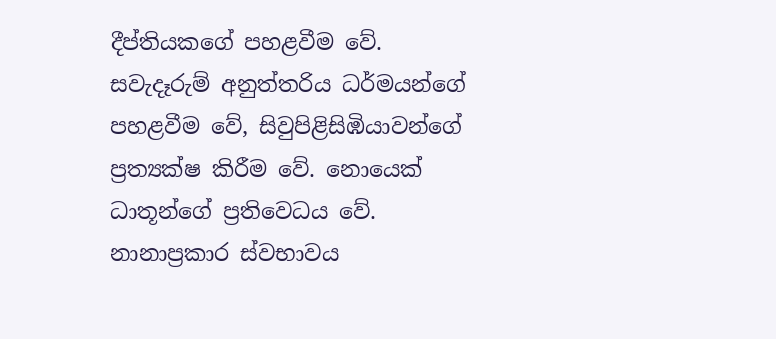දීප්තියකගේ පහළවීම වේ. සවැදෑරුම් අනුත්තරිය ධර්මයන්ගේ පහළවීම වේ, සිවුපිළිසිඹියාවන්ගේ ප්‍රත්‍යක්ෂ කිරීම වේ. නොයෙක් ධාතූන්ගේ ප්‍රතිවෙධය වේ. නානාප්‍රකාර ස්වභාවය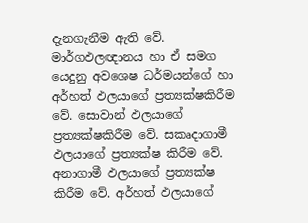දැනගැනීම ඇති වේ. මාර්ගඵලඥානය හා ඒ සමග යෙදුනු අවශෙෂ ධර්මයන්ගේ හා අර්හත් ඵලයාගේ ප්‍රත්‍යක්ෂකිරීම වේ. සොවාන් ඵලයාගේ ප්‍රත්‍යක්ෂකිරීම වේ. සකෘදාගාමී ඵලයාගේ ප්‍රත්‍යක්ෂ කිරීම වේ. අනාගාමී ඵලයාගේ ප්‍රත්‍යක්ෂ කිරීම වේ. අර්හත් ඵලයාගේ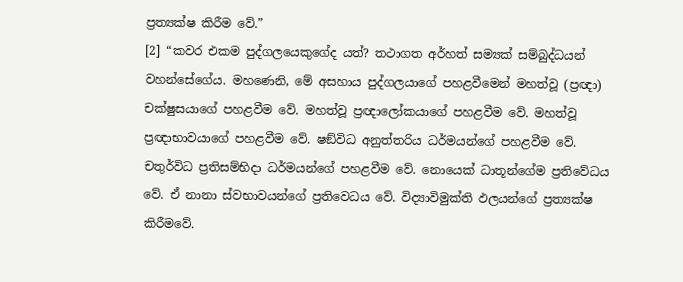ප්‍රත්‍යක්ෂ කිරීම වේ.”
[2] “කවර එකම පුද්ගලයෙකුගේද යත්? තථාගත අර්හත් සම්‍යක් සම්බුද්ධයන් වහන්සේගේය. මහණෙනි, මේ අසහාය පුද්ගලයාගේ පහළවීමෙන් මහත්වූ (ප්‍රඥා) චක්ෂුසයාගේ පහළවීම වේ. මහත්වූ ප්‍රඥාලෝකයාගේ පහළවීම වේ. මහත්වූ ප්‍රඥාභාවයාගේ පහළවීම වේ. ෂඞ්විධ අනුත්තරිය ධර්මයන්ගේ පහළවීම වේ. චතුර්විධ ප්‍රතිසම්භිදා ධර්මයන්ගේ පහළවීම වේ. නොයෙක් ධාතූන්ගේම ප්‍රතිවේධය වේ. ඒ නානා ස්වභාවයන්ගේ ප්‍රතිවෙධය වේ. විද්‍යාවිමුක්ති ඵලයන්ගේ ප්‍රත්‍යක්ෂ කිරීමවේ.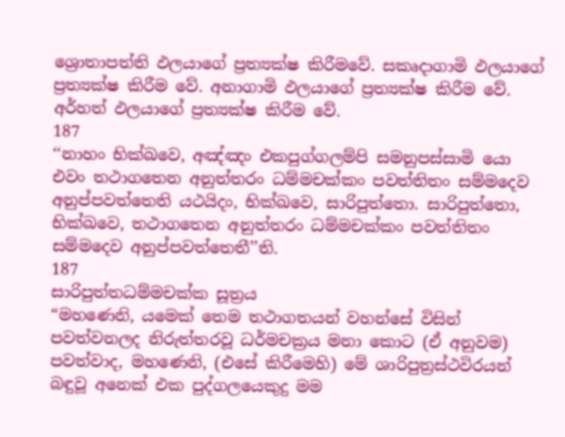ශ්‍රොතාපත්ති ඵලයාගේ ප්‍රත්‍යක්ෂ කිරීමවේ. සකෘදාගාමි ඵලයාගේ ප්‍රත්‍යක්ෂ කිරීම වේ. අනාගාමි ඵලයාගේ ප්‍රත්‍යක්ෂ කිරීම වේ. අර්හත් ඵලයාගේ ප්‍රත්‍යක්ෂ කිරීම වේ.
187
‘‘නාහං භික්ඛවෙ, අඤ්ඤං එකපුග්ගලම්පි සමනුපස්සාමි යො එවං තථාගතෙන අනුත්තරං ධම්මචක්කං පවත්තිතං සම්මදෙව අනුප්පවත්තෙති යථයිදං, භික්ඛවෙ, සාරිපුත්තො. සාරිපුත්තො, භික්ඛවෙ, තථාගතෙන අනුත්තරං ධම්මචක්කං පවත්තිතං සම්මදෙව අනුප්පවත්තෙතී’’ති.
187
සාරිපුත්තධම්මචක්ක සූත්‍රය
“මහණෙනි, යමෙක් තෙම තථාගතයන් වහන්සේ විසින් පවත්වනලද නිරුත්තරවූ ධර්මචක්‍රය මනා කොට (ඒ අනුවම) පවත්වාද, මහණෙනි, (එසේ කිරීමෙහි) මේ ශාරිපුත්‍රස්ථවිරයන් බඳුවූ අනෙක් එක පුද්ගලයෙකුදු මම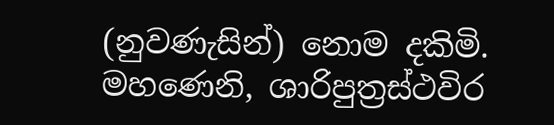(නුවණැසින්) නොම දකිමි. මහණෙනි, ශාරිපුත්‍රස්ථවිර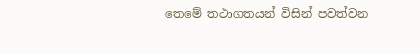තෙමේ තථාගතයන් විසින් පවත්වන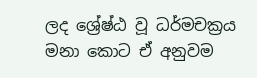ලද ශ්‍රේෂ්ඨ වූ ධර්මචක්‍රය මනා කොට ඒ අනුවම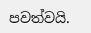පවත්වයි.